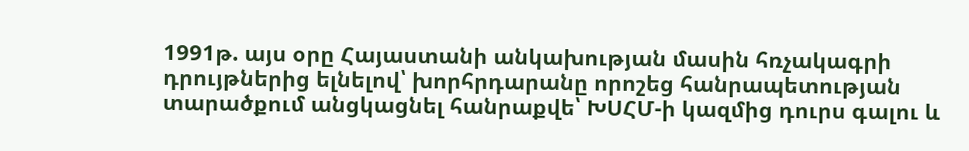1991թ. այս օրը Հայաստանի անկախության մասին հռչակագրի դրույթներից ելնելով՝ խորհրդարանը որոշեց հանրապետության տարածքում անցկացնել հանրաքվե՝ ԽՍՀՄ-ի կազմից դուրս գալու և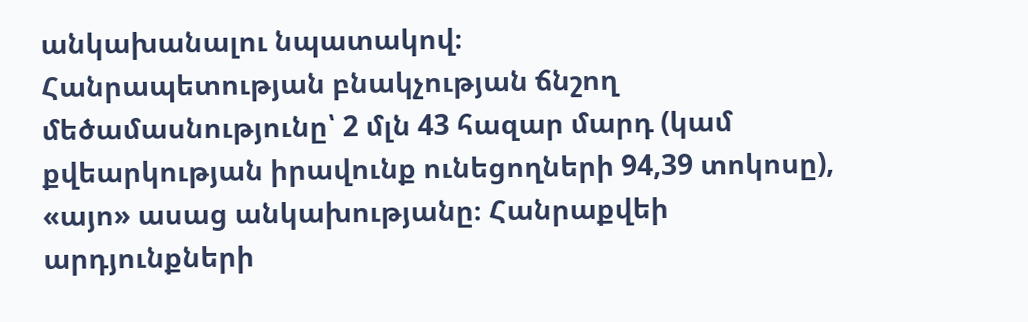անկախանալու նպատակով։
Հանրապետության բնակչության ճնշող մեծամասնությունը՝ 2 մլն 43 հազար մարդ (կամ քվեարկության իրավունք ունեցողների 94,39 տոկոսը), «այո» ասաց անկախությանը։ Հանրաքվեի արդյունքների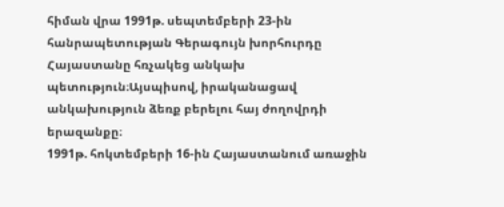հիման վրա 1991թ. սեպտեմբերի 23-ին հանրապետության Գերագույն խորհուրդը Հայաստանը հռչակեց անկախ պետություն։Այսպիսով, իրականացավ անկախություն ձեռք բերելու հայ ժողովրդի երազանքը։
1991թ. հոկտեմբերի 16-ին Հայաստանում առաջին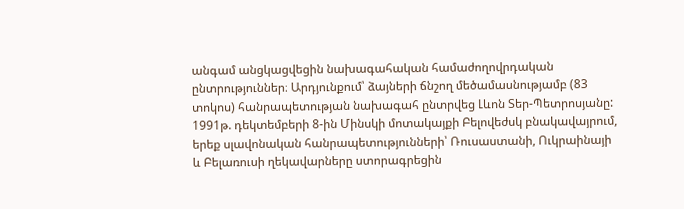անգամ անցկացվեցին նախագահական համաժողովրդական ընտրություններ։ Արդյունքում՝ ձայների ճնշող մեծամասնությամբ (83 տոկոս) հանրապետության նախագահ ընտրվեց Լևոն Տեր-Պետրոսյանը:
1991թ. դեկտեմբերի 8-ին Մինսկի մոտակայքի Բելովեժսկ բնակավայրում, երեք սլավոնական հանրապետությունների՝ Ռուսաստանի, Ուկրաինայի և Բելառուսի ղեկավարները ստորագրեցին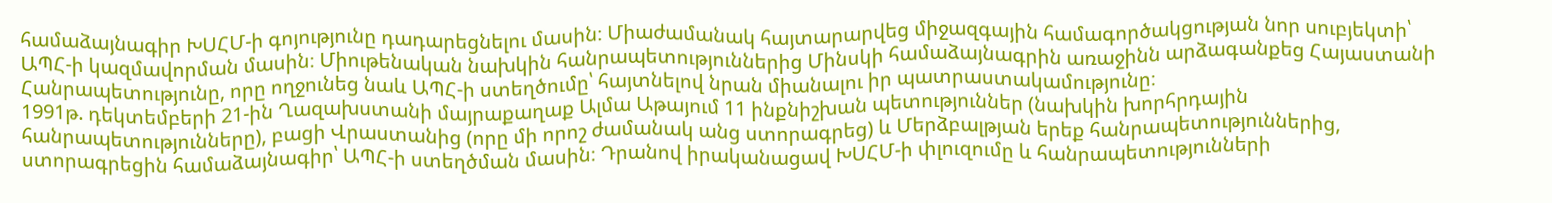համաձայնագիր ԽՍՀՄ-ի գոյությունը դադարեցնելու մասին։ Միաժամանակ հայտարարվեց միջազգային համագործակցության նոր սուբյեկտի՝ ԱՊՀ-ի կազմավորման մասին։ Միութենական նախկին հանրապետություններից Մինսկի համաձայնագրին առաջինն արձագանքեց Հայաստանի Հանրապետությունը, որը ողջունեց նաև ԱՊՀ-ի ստեղծումը՝ հայտնելով նրան միանալու իր պատրաստակամությունը։
1991թ. դեկտեմբերի 21-ին Ղազախստանի մայրաքաղաք Ալմա Աթայում 11 ինքնիշխան պետություններ (նախկին խորհրդային հանրապետությունները), բացի Վրաստանից (որը մի որոշ ժամանակ անց ստորագրեց) և Մերձբալթյան երեք հանրապետություններից, ստորագրեցին համաձայնագիր՝ ԱՊՀ-ի ստեղծման մասին։ Դրանով իրականացավ ԽՍՀՄ-ի փլուզումը և հանրապետությունների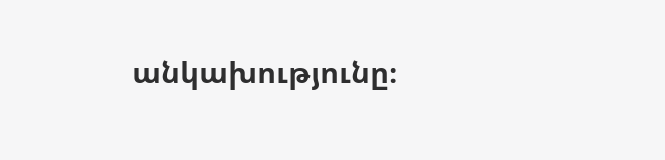անկախությունը։